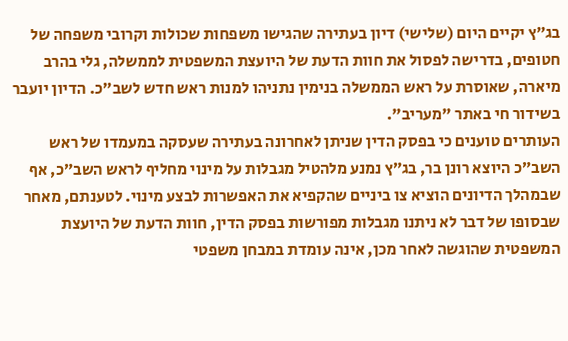בג״ץ יקיים היום (שלישי) דיון בעתירה שהגישו משפחות שכולות וקרובי משפחה של חטופים, בדרישה לפסול את חוות הדעת של היועצת המשפטית לממשלה, גלי בהרב מיארה, שאוסרת על ראש הממשלה בנימין נתניהו למנות ראש חדש לשב״כ. הדיון יועבר בשידור חי באתר "מעריב".
העותרים טוענים כי בפסק הדין שניתן לאחרונה בעתירה שעסקה במעמדו של ראש השב״כ היוצא רונן בר, בג״ץ נמנע מלהטיל מגבלות על מינוי מחליף לראש השב״כ, אף שבמהלך הדיונים הוציא צו ביניים שהקפיא את האפשרות לבצע מינוי. לטענתם, מאחר שבסופו של דבר לא ניתנו מגבלות מפורשות בפסק הדין, חוות הדעת של היועצת המשפטית שהוגשה לאחר מכן, אינה עומדת במבחן משפטי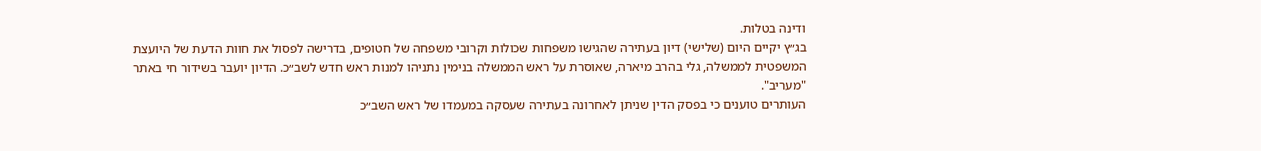ודינה בטלות.
בג״ץ יקיים היום (שלישי) דיון בעתירה שהגישו משפחות שכולות וקרובי משפחה של חטופים, בדרישה לפסול את חוות הדעת של היועצת המשפטית לממשלה, גלי בהרב מיארה, שאוסרת על ראש הממשלה בנימין נתניהו למנות ראש חדש לשב״כ. הדיון יועבר בשידור חי באתר "מעריב".
העותרים טוענים כי בפסק הדין שניתן לאחרונה בעתירה שעסקה במעמדו של ראש השב״כ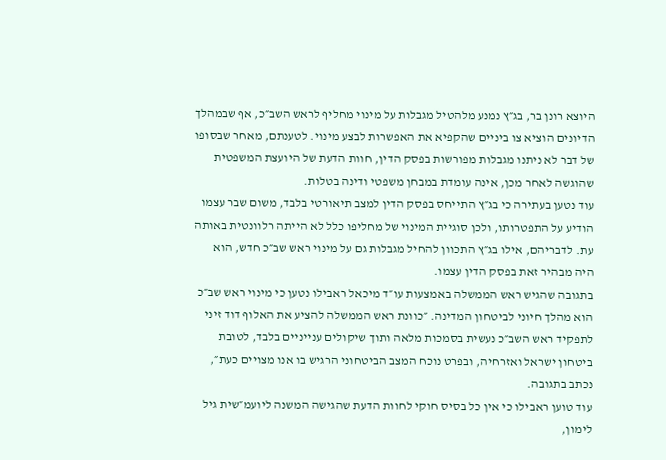היוצא רונן בר, בג״ץ נמנע מלהטיל מגבלות על מינוי מחליף לראש השב״כ, אף שבמהלך הדיונים הוציא צו ביניים שהקפיא את האפשרות לבצע מינוי. לטענתם, מאחר שבסופו של דבר לא ניתנו מגבלות מפורשות בפסק הדין, חוות הדעת של היועצת המשפטית שהוגשה לאחר מכן, אינה עומדת במבחן משפטי ודינה בטלות.
עוד נטען בעתירה כי בג״ץ התייחס בפסק הדין למצב תיאורטי בלבד, משום שבר עצמו הודיע על התפטרותו, ולכן סוגיית המינוי של מחליפו כלל לא הייתה רלוונטית באותה עת. לדבריהם, אילו בג״ץ התכוון להחיל מגבלות גם על מינוי ראש שב״כ חדש, הוא היה מבהיר זאת בפסק הדין עצמו.
בתגובה שהגיש ראש הממשלה באמצעות עו״ד מיכאל ראבילו נטען כי מינוי ראש שב״כ הוא מהלך חיוני לביטחון המדינה. ״כוונת ראש הממשלה להציע את האלוף דוד זיני לתפקיד ראש השב״כ נעשית בסמכות מלאה ותוך שיקולים ענייניים בלבד, לטובת ביטחון ישראל ואזרחיה, ובפרט נוכח המצב הביטחוני הרגיש בו אנו מצויים כעת״, נכתב בתגובה.
עוד טוען ראבילו כי אין כל בסיס חוקי לחוות הדעת שהגישה המשנה ליועמ״שית גיל לימון,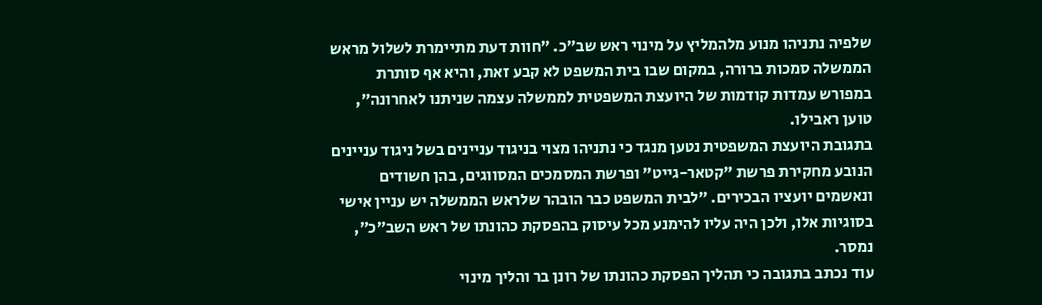שלפיה נתניהו מנוע מלהמליץ על מינוי ראש שב״כ. ״חוות דעת מתיימרת לשלול מראש הממשלה סמכות ברורה, במקום שבו בית המשפט לא קבע זאת, והיא אף סותרת במפורש עמדות קודמות של היועצת המשפטית לממשלה עצמה שניתנו לאחרונה״, טוען ראבילו.
בתגובת היועצת המשפטית נטען מנגד כי נתניהו מצוי בניגוד עניינים בשל ניגוד עניינים הנובע מחקירת פרשת "קטאר-גייט" ופרשת המסמכים המסווגים, בהן חשודים ונאשמים יועציו הבכירים. ״לבית המשפט כבר הובהר שלראש הממשלה יש עניין אישי בסוגיות אלו, ולכן היה עליו להימנע מכל עיסוק בהפסקת כהונתו של ראש השב״כ״, נמסר.
עוד נכתב בתגובה כי תהליך הפסקת כהונתו של רונן בר והליך מינוי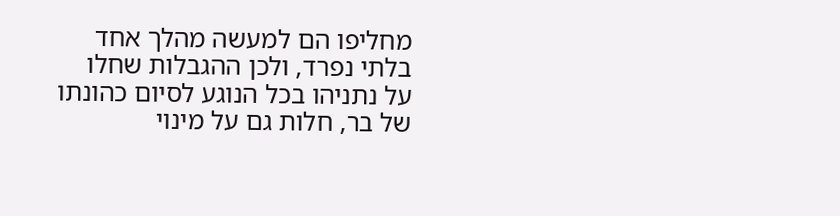מחליפו הם למעשה מהלך אחד בלתי נפרד, ולכן ההגבלות שחלו על נתניהו בכל הנוגע לסיום כהונתו של בר, חלות גם על מינוי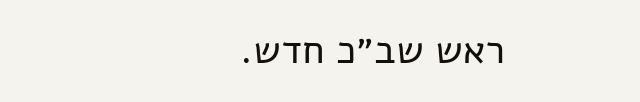ראש שב״כ חדש.